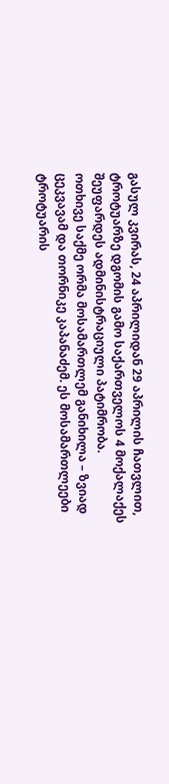გასულ კვირას, 24 აპრილიდან 29 აპრილის ჩათვლით, ტროტუარზე დგომის გამო საქართველოს 4 მოქალაქეს შეუფარდეს ადმინისტრაციული პატიმრობა.
ოთხივე საქმე ორმა მოსამართლემ განიხილა – ზვიად ცეკვავამ და თორნიკე კაპანაძემ. ეს მოსამართლეები ტროტუარის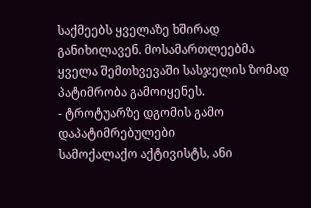საქმეებს ყველაზე ხშირად განიხილავენ. მოსამართლეებმა ყველა შემთხვევაში სასჯელის ზომად პატიმრობა გამოიყენეს.
- ტროტუარზე დგომის გამო დაპატიმრებულები
სამოქალაქო აქტივისტს, ანი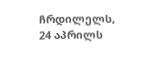ჩრდილელს, 24 აპრილს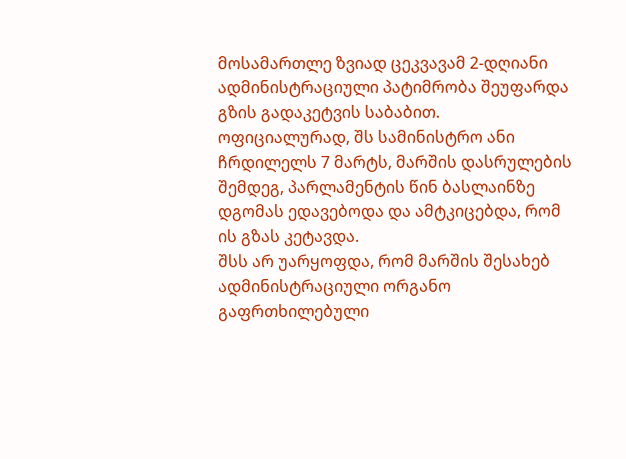მოსამართლე ზვიად ცეკვავამ 2-დღიანი ადმინისტრაციული პატიმრობა შეუფარდა გზის გადაკეტვის საბაბით.
ოფიციალურად, შს სამინისტრო ანი ჩრდილელს 7 მარტს, მარშის დასრულების შემდეგ, პარლამენტის წინ ბასლაინზე დგომას ედავებოდა და ამტკიცებდა, რომ ის გზას კეტავდა.
შსს არ უარყოფდა, რომ მარშის შესახებ ადმინისტრაციული ორგანო გაფრთხილებული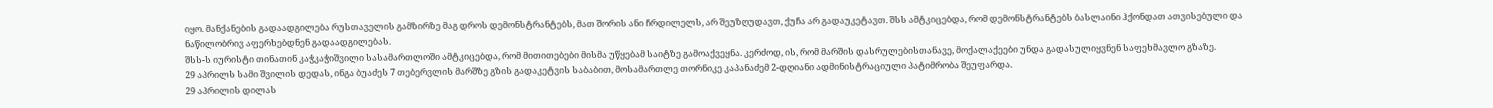იყო. მანქანების გადაადგილება რუსთაველის გამზირზე მაგ დროს დემონსტრანტებს, მათ შორის ანი ჩრდილელს, არ შეუზღუდავთ, ქუჩა არ გადაუკეტავთ. შსს ამტკიცებდა, რომ დემონსტრანტებს ბასლაინი ჰქონდათ ათვისებული და ნაწილობრივ აფერხებდნენ გადაადგილებას.
შსს-ს იურისტი თინათინ კაჭკაჭიშვილი სასამართლოში ამტკიცებდა, რომ მითითებები მისმა უწყებამ საიტზე გამოაქვეყნა. კერძოდ, ის, რომ მარშის დასრულებისთანავე, მოქალაქეები უნდა გადასულიყვნენ საფეხმავლო გზაზე.
29 აპრილს სამი შვილის დედას, ინგა ბუაძეს 7 თებერვლის მარშზე გზის გადაკეტვის საბაბით, მოსამართლე თორნიკე კაპანაძემ 2-დღიანი ადმინისტრაციული პატიმრობა შეუფარდა.
29 აპრილის დილას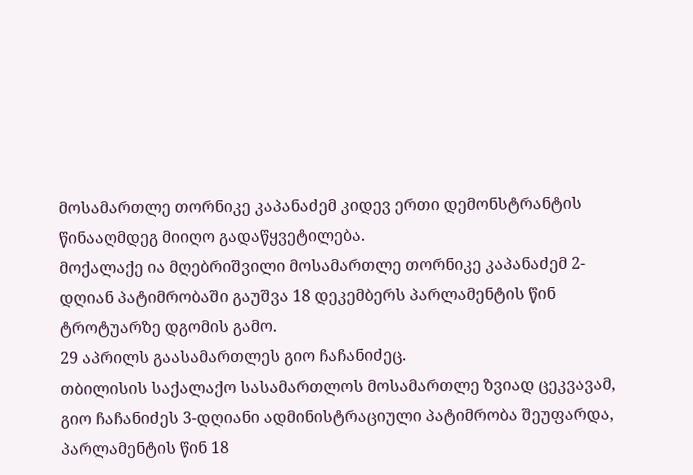მოსამართლე თორნიკე კაპანაძემ კიდევ ერთი დემონსტრანტის წინააღმდეგ მიიღო გადაწყვეტილება.
მოქალაქე ია მღებრიშვილი მოსამართლე თორნიკე კაპანაძემ 2-დღიან პატიმრობაში გაუშვა 18 დეკემბერს პარლამენტის წინ ტროტუარზე დგომის გამო.
29 აპრილს გაასამართლეს გიო ჩაჩანიძეც.
თბილისის საქალაქო სასამართლოს მოსამართლე ზვიად ცეკვავამ, გიო ჩაჩანიძეს 3-დღიანი ადმინისტრაციული პატიმრობა შეუფარდა, პარლამენტის წინ 18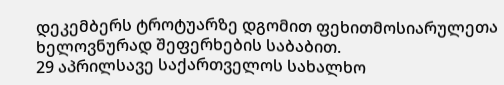დეკემბერს ტროტუარზე დგომით ფეხითმოსიარულეთა ხელოვნურად შეფერხების საბაბით.
29 აპრილსავე საქართველოს სახალხო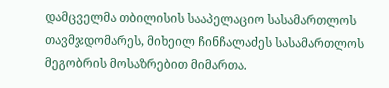დამცველმა თბილისის სააპელაციო სასამართლოს თავმჯდომარეს, მიხეილ ჩინჩალაძეს სასამართლოს მეგობრის მოსაზრებით მიმართა.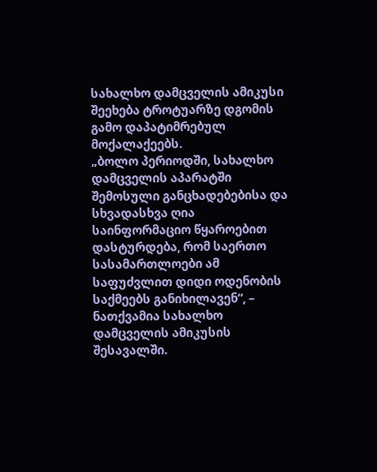სახალხო დამცველის ამიკუსი შეეხება ტროტუარზე დგომის გამო დაპატიმრებულ მოქალაქეებს.
„ბოლო პერიოდში, სახალხო დამცველის აპარატში შემოსული განცხადებებისა და სხვადასხვა ღია საინფორმაციო წყაროებით დასტურდება, რომ საერთო სასამართლოები ამ საფუძვლით დიდი ოდენობის საქმეებს განიხილავენ“, – ნათქვამია სახალხო დამცველის ამიკუსის შესავალში.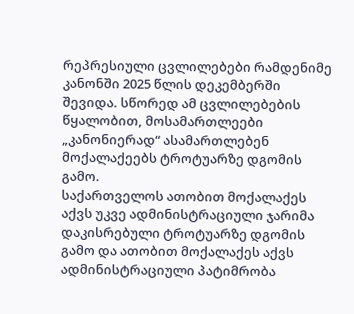რეპრესიული ცვლილებები რამდენიმე კანონში 2025 წლის დეკემბერში შევიდა. სწორედ ამ ცვლილებების წყალობით, მოსამართლეები „კანონიერად“ ასამართლებენ მოქალაქეებს ტროტუარზე დგომის გამო.
საქართველოს ათობით მოქალაქეს აქვს უკვე ადმინისტრაციული ჯარიმა დაკისრებული ტროტუარზე დგომის გამო და ათობით მოქალაქეს აქვს ადმინისტრაციული პატიმრობა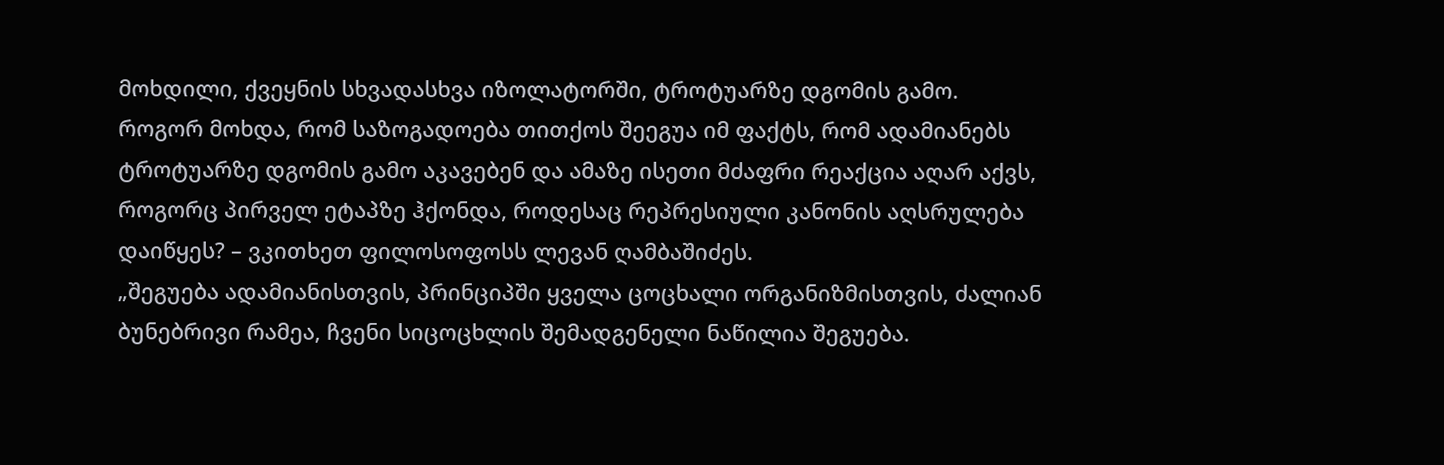მოხდილი, ქვეყნის სხვადასხვა იზოლატორში, ტროტუარზე დგომის გამო.
როგორ მოხდა, რომ საზოგადოება თითქოს შეეგუა იმ ფაქტს, რომ ადამიანებს ტროტუარზე დგომის გამო აკავებენ და ამაზე ისეთი მძაფრი რეაქცია აღარ აქვს, როგორც პირველ ეტაპზე ჰქონდა, როდესაც რეპრესიული კანონის აღსრულება დაიწყეს? – ვკითხეთ ფილოსოფოსს ლევან ღამბაშიძეს.
„შეგუება ადამიანისთვის, პრინციპში ყველა ცოცხალი ორგანიზმისთვის, ძალიან ბუნებრივი რამეა, ჩვენი სიცოცხლის შემადგენელი ნაწილია შეგუება.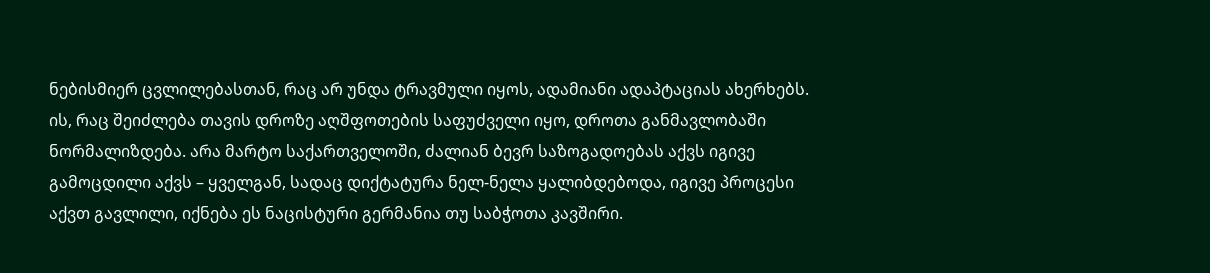ნებისმიერ ცვლილებასთან, რაც არ უნდა ტრავმული იყოს, ადამიანი ადაპტაციას ახერხებს.
ის, რაც შეიძლება თავის დროზე აღშფოთების საფუძველი იყო, დროთა განმავლობაში ნორმალიზდება. არა მარტო საქართველოში, ძალიან ბევრ საზოგადოებას აქვს იგივე გამოცდილი აქვს – ყველგან, სადაც დიქტატურა ნელ-ნელა ყალიბდებოდა, იგივე პროცესი აქვთ გავლილი, იქნება ეს ნაცისტური გერმანია თუ საბჭოთა კავშირი.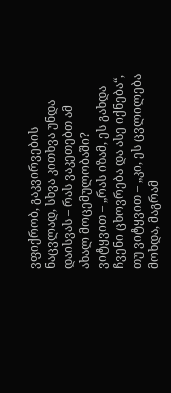ვფიქრობ, გაკვირვების ნაცვლად, სხვა კითხვა უნდა დაისვას – რას ვაკეთებთ ამ ახალ მოცემულობაში?
ვიტყვით – „რას იზამ, ეს გახდა ჩვენი ცხოვრება და ასე იქნება“, თუ ვიტყვით – „კი, ეს ცვლილება მოხდა, მაგრამ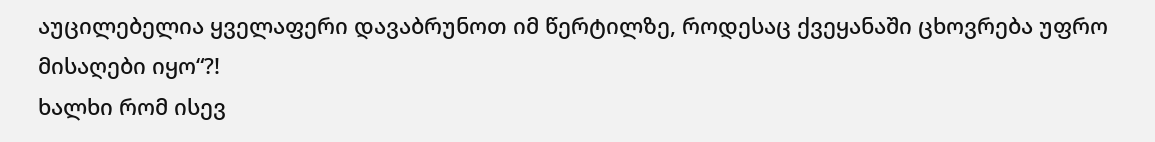აუცილებელია ყველაფერი დავაბრუნოთ იმ წერტილზე, როდესაც ქვეყანაში ცხოვრება უფრო მისაღები იყო“?!
ხალხი რომ ისევ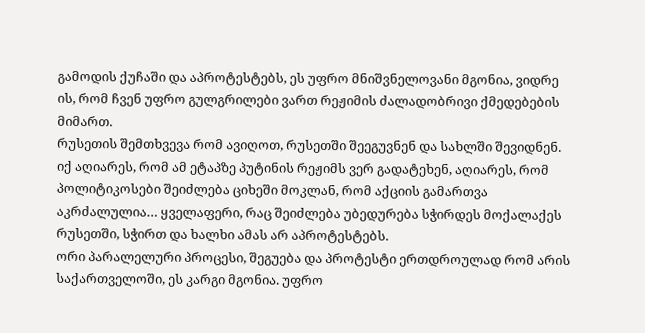გამოდის ქუჩაში და აპროტესტებს, ეს უფრო მნიშვნელოვანი მგონია, ვიდრე ის, რომ ჩვენ უფრო გულგრილები ვართ რეჟიმის ძალადობრივი ქმედებების მიმართ.
რუსეთის შემთხვევა რომ ავიღოთ, რუსეთში შეეგუვნენ და სახლში შევიდნენ. იქ აღიარეს, რომ ამ ეტაპზე პუტინის რეჟიმს ვერ გადატეხენ, აღიარეს, რომ პოლიტიკოსები შეიძლება ციხეში მოკლან, რომ აქციის გამართვა აკრძალულია… ყველაფერი, რაც შეიძლება უბედურება სჭირდეს მოქალაქეს რუსეთში, სჭირთ და ხალხი ამას არ აპროტესტებს.
ორი პარალელური პროცესი, შეგუება და პროტესტი ერთდროულად რომ არის საქართველოში, ეს კარგი მგონია. უფრო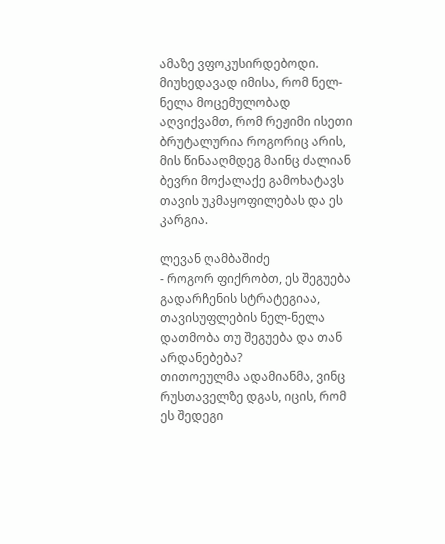ამაზე ვფოკუსირდებოდი. მიუხედავად იმისა, რომ ნელ-ნელა მოცემულობად აღვიქვამთ, რომ რეჟიმი ისეთი ბრუტალურია როგორიც არის, მის წინააღმდეგ მაინც ძალიან ბევრი მოქალაქე გამოხატავს თავის უკმაყოფილებას და ეს კარგია.

ლევან ღამბაშიძე
- როგორ ფიქრობთ, ეს შეგუება გადარჩენის სტრატეგიაა, თავისუფლების ნელ-ნელა დათმობა თუ შეგუება და თან არდანებება?
თითოეულმა ადამიანმა, ვინც რუსთაველზე დგას, იცის, რომ ეს შედეგი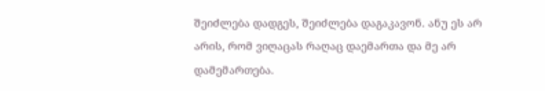შეიძლება დადგეს, შეიძლება დაგაკავონ. ანუ ეს არ არის, რომ ვიღაცას რაღაც დაემართა და მე არ დამემართება.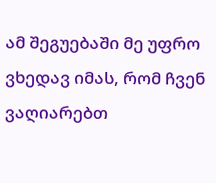ამ შეგუებაში მე უფრო ვხედავ იმას, რომ ჩვენ ვაღიარებთ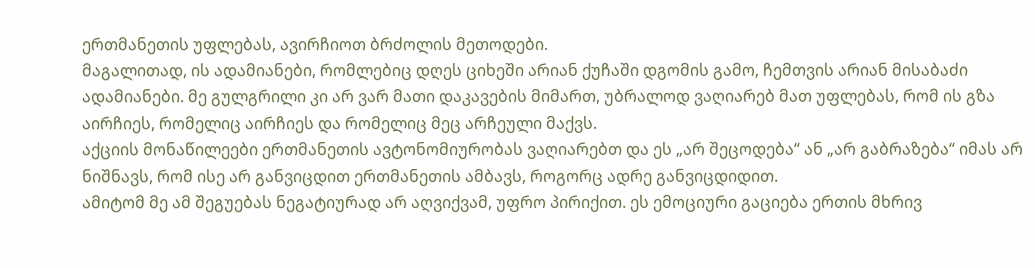ერთმანეთის უფლებას, ავირჩიოთ ბრძოლის მეთოდები.
მაგალითად, ის ადამიანები, რომლებიც დღეს ციხეში არიან ქუჩაში დგომის გამო, ჩემთვის არიან მისაბაძი ადამიანები. მე გულგრილი კი არ ვარ მათი დაკავების მიმართ, უბრალოდ ვაღიარებ მათ უფლებას, რომ ის გზა აირჩიეს, რომელიც აირჩიეს და რომელიც მეც არჩეული მაქვს.
აქციის მონაწილეები ერთმანეთის ავტონომიურობას ვაღიარებთ და ეს „არ შეცოდება“ ან „არ გაბრაზება“ იმას არ ნიშნავს, რომ ისე არ განვიცდით ერთმანეთის ამბავს, როგორც ადრე განვიცდიდით.
ამიტომ მე ამ შეგუებას ნეგატიურად არ აღვიქვამ, უფრო პირიქით. ეს ემოციური გაციება ერთის მხრივ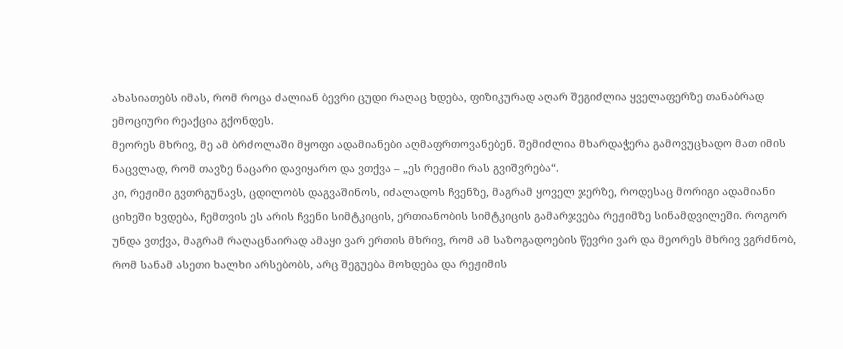ახასიათებს იმას, რომ როცა ძალიან ბევრი ცუდი რაღაც ხდება, ფიზიკურად აღარ შეგიძლია ყველაფერზე თანაბრად ემოციური რეაქცია გქონდეს.
მეორეს მხრივ, მე ამ ბრძოლაში მყოფი ადამიანები აღმაფრთოვანებენ. შემიძლია მხარდაჭერა გამოვუცხადო მათ იმის ნაცვლად, რომ თავზე ნაცარი დავიყარო და ვთქვა – „ეს რეჟიმი რას გვიშვრება“.
კი, რეჟიმი გვთრგუნავს, ცდილობს დაგვაშინოს, იძალადოს ჩვენზე, მაგრამ ყოველ ჯერზე, როდესაც მორიგი ადამიანი ციხეში ხვდება, ჩემთვის ეს არის ჩვენი სიმტკიცის, ერთიანობის სიმტკიცის გამარჯვება რეჟიმზე სინამდვილეში. როგორ უნდა ვთქვა, მაგრამ რაღაცნაირად ამაყი ვარ ერთის მხრივ, რომ ამ საზოგადოების წევრი ვარ და მეორეს მხრივ ვგრძნობ, რომ სანამ ასეთი ხალხი არსებობს, არც შეგუება მოხდება და რეჟიმის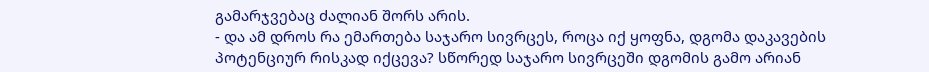გამარჯვებაც ძალიან შორს არის.
- და ამ დროს რა ემართება საჯარო სივრცეს, როცა იქ ყოფნა, დგომა დაკავების პოტენციურ რისკად იქცევა? სწორედ საჯარო სივრცეში დგომის გამო არიან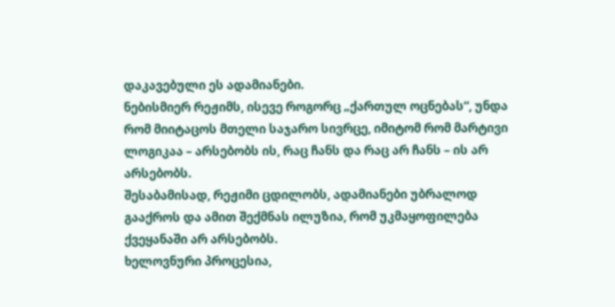დაკავებული ეს ადამიანები.
ნებისმიერ რეჟიმს, ისევე როგორც „ქართულ ოცნებას“, უნდა რომ მიიტაცოს მთელი საჯარო სივრცე, იმიტომ რომ მარტივი ლოგიკაა – არსებობს ის, რაც ჩანს და რაც არ ჩანს – ის არ არსებობს.
შესაბამისად, რეჟიმი ცდილობს, ადამიანები უბრალოდ გააქროს და ამით შექმნას ილუზია, რომ უკმაყოფილება ქვეყანაში არ არსებობს.
ხელოვნური პროცესია,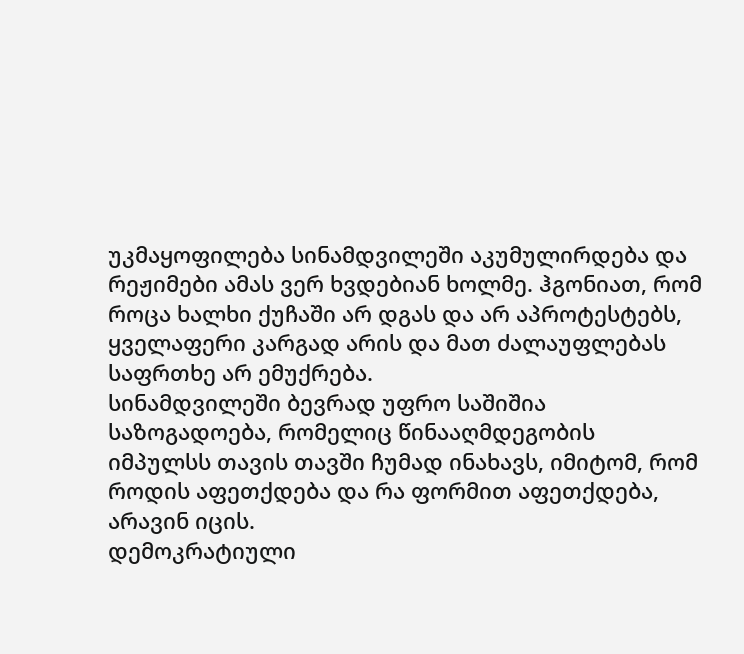უკმაყოფილება სინამდვილეში აკუმულირდება და რეჟიმები ამას ვერ ხვდებიან ხოლმე. ჰგონიათ, რომ როცა ხალხი ქუჩაში არ დგას და არ აპროტესტებს, ყველაფერი კარგად არის და მათ ძალაუფლებას საფრთხე არ ემუქრება.
სინამდვილეში ბევრად უფრო საშიშია საზოგადოება, რომელიც წინააღმდეგობის იმპულსს თავის თავში ჩუმად ინახავს, იმიტომ, რომ როდის აფეთქდება და რა ფორმით აფეთქდება, არავინ იცის.
დემოკრატიული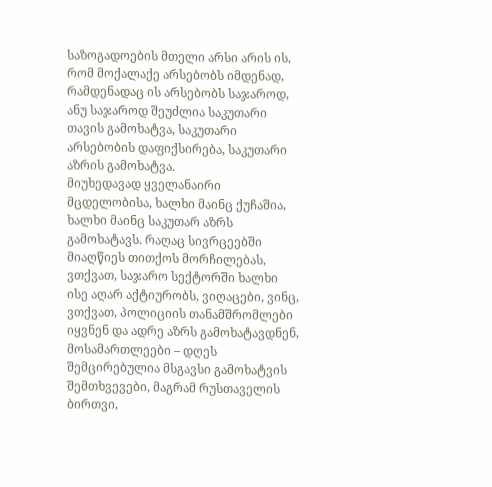საზოგადოების მთელი არსი არის ის, რომ მოქალაქე არსებობს იმდენად, რამდენადაც ის არსებობს საჯაროდ, ანუ საჯაროდ შეუძლია საკუთარი თავის გამოხატვა, საკუთარი არსებობის დაფიქსირება, საკუთარი აზრის გამოხატვა.
მიუხედავად ყველანაირი მცდელობისა, ხალხი მაინც ქუჩაშია, ხალხი მაინც საკუთარ აზრს გამოხატავს. რაღაც სივრცეებში მიაღწიეს თითქოს მორჩილებას, ვთქვათ, საჯარო სექტორში ხალხი ისე აღარ აქტიურობს, ვიღაცები, ვინც, ვთქვათ, პოლიციის თანამშრომლები იყვნენ და ადრე აზრს გამოხატავდნენ, მოსამართლეები – დღეს შემცირებულია მსგავსი გამოხატვის შემთხვევები, მაგრამ რუსთაველის ბირთვი,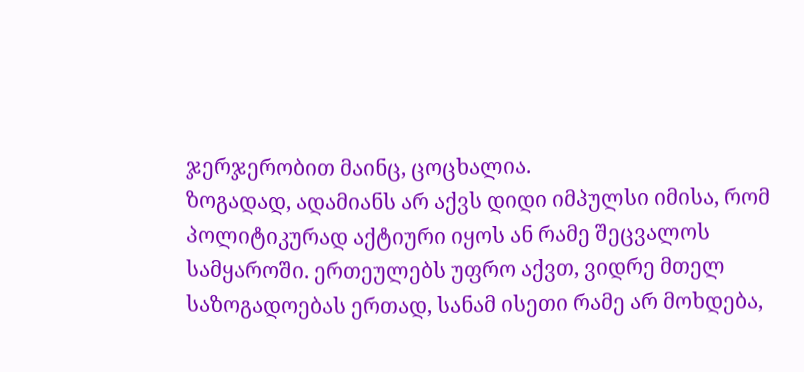ჯერჯერობით მაინც, ცოცხალია.
ზოგადად, ადამიანს არ აქვს დიდი იმპულსი იმისა, რომ პოლიტიკურად აქტიური იყოს ან რამე შეცვალოს სამყაროში. ერთეულებს უფრო აქვთ, ვიდრე მთელ საზოგადოებას ერთად, სანამ ისეთი რამე არ მოხდება,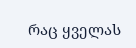რაც ყველას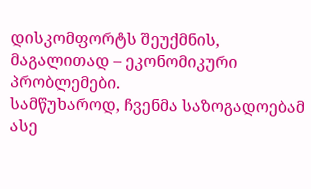დისკომფორტს შეუქმნის, მაგალითად – ეკონომიკური პრობლემები.
სამწუხაროდ, ჩვენმა საზოგადოებამ ასე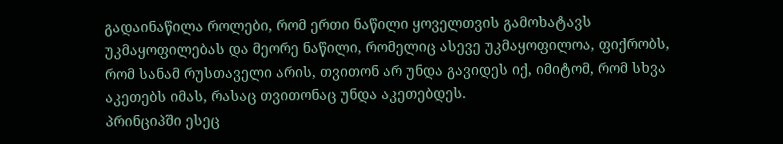გადაინაწილა როლები, რომ ერთი ნაწილი ყოველთვის გამოხატავს უკმაყოფილებას და მეორე ნაწილი, რომელიც ასევე უკმაყოფილოა, ფიქრობს, რომ სანამ რუსთაველი არის, თვითონ არ უნდა გავიდეს იქ, იმიტომ, რომ სხვა აკეთებს იმას, რასაც თვითონაც უნდა აკეთებდეს.
პრინციპში ესეც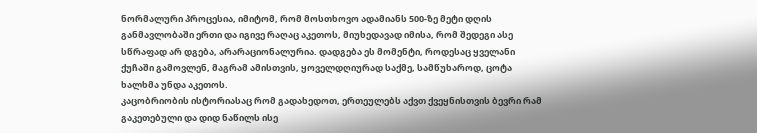ნორმალური პროცესია, იმიტომ, რომ მოსთხოვო ადამიანს 500-ზე მეტი დღის განმავლობაში ერთი და იგივე რაღაც აკეთოს, მიუხედავად იმისა, რომ შედეგი ასე სწრაფად არ დგება, არარაციონალურია. დადგება ეს მომენტი, როდესაც ყველანი ქუჩაში გამოვლენ, მაგრამ ამისთვის, ყოველდღიურად საქმე, სამწუხაროდ, ცოტა ხალხმა უნდა აკეთოს.
კაცობრიობის ისტორიასაც რომ გადახედოთ, ერთეულებს აქვთ ქვეყნისთვის ბევრი რამ გაკეთებული და დიდ ნაწილს ისე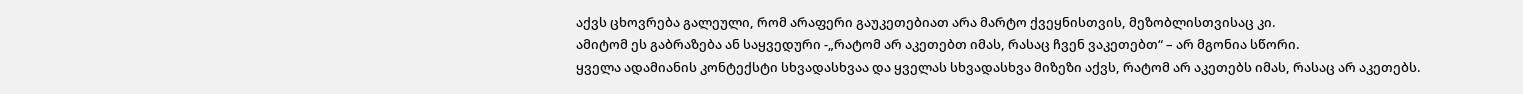აქვს ცხოვრება გალეული, რომ არაფერი გაუკეთებიათ არა მარტო ქვეყნისთვის, მეზობლისთვისაც კი.
ამიტომ ეს გაბრაზება ან საყვედური -„რატომ არ აკეთებთ იმას, რასაც ჩვენ ვაკეთებთ“ – არ მგონია სწორი.
ყველა ადამიანის კონტექსტი სხვადასხვაა და ყველას სხვადასხვა მიზეზი აქვს, რატომ არ აკეთებს იმას, რასაც არ აკეთებს.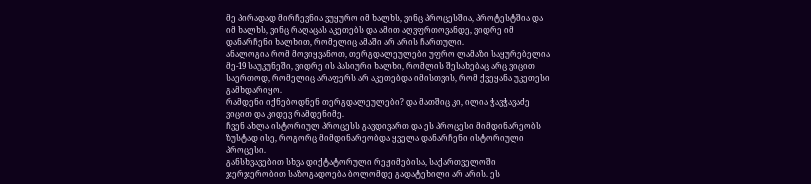მე პირადად მირჩევნია ვუყურო იმ ხალხს, ვინც პროცესშია, პროტესტშია და იმ ხალხს, ვინც რაღაცას აკეთებს და ამით აღვფრთოვანდე, ვიდრე იმ დანარჩენი ხალხით, რომელიც ამაში არ არის ჩართული.
ანალოგია რომ მოვიყვანოთ, თერგდალეულები უფრო ლამაზი საყურებელია მე-19 საუკუნეში, ვიდრე ის პასიური ხალხი, რომლის შესახებაც არც ვიცით საერთოდ, რომელიც არაფერს არ აკეთებდა იმისთვის, რომ ქვეყანა უკეთესი გამხდარიყო.
რამდენი იქნებოდნენ თერგდალეულები? და მათშიც კი, ილია ჭავჭავაძე ვიცით და კიდევ რამდენიმე.
ჩვენ ახლა ისტორიულ პროცესს გავდივართ და ეს პროცესი მიმდინარეობს ზუსტად ისე, როგორც მიმდინარეობდა ყველა დანარჩენი ისტორიული პროცესი.
განსხვავებით სხვა დიქტატორული რეჟიმებისა, საქართველოში ჯერჯერობით საზოგადოება ბოლომდე გადატეხილი არ არის. ეს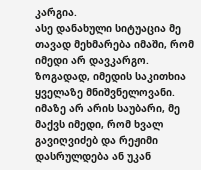კარგია.
ასე დანახული სიტუაცია მე თავად მეხმარება იმაში, რომ იმედი არ დავკარგო.
ზოგადად, იმედის საკითხია ყველაზე მნიშვნელოვანი. იმაზე არ არის საუბარი, მე მაქვს იმედი, რომ ხვალ გავიღვიძებ და რეჟიმი დასრულდება ან უკან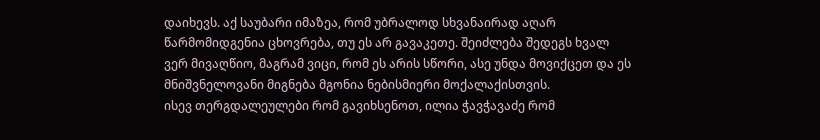დაიხევს. აქ საუბარი იმაზეა, რომ უბრალოდ სხვანაირად აღარ წარმომიდგენია ცხოვრება, თუ ეს არ გავაკეთე. შეიძლება შედეგს ხვალ ვერ მივაღწიო, მაგრამ ვიცი, რომ ეს არის სწორი, ასე უნდა მოვიქცეთ და ეს მნიშვნელოვანი მიგნება მგონია ნებისმიერი მოქალაქისთვის.
ისევ თერგდალეულები რომ გავიხსენოთ, ილია ჭავჭავაძე რომ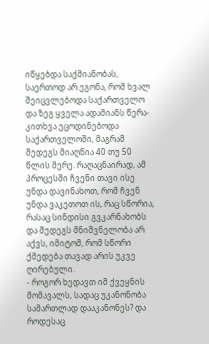იწყებდა საქმიანობას, საერთოდ არ ეგონა, რომ ხვალ შეიცვლებოდა საქართველო და ზეგ ყველა ადამიანს წერა-კითხვა ეცოდინებოდა საქართველოში, მაგრამ შედეგს მიაღწია 40 თუ 50 წლის მერე. რაღაცნაირად, ამ პროცესში ჩვენი თავი ისე უნდა დავინახოთ, რომ ჩვენ უნდა ვაკეთოთ ის, რაც სწორია, რასაც სინდისი გვკარნახობს და შედეგს მნიშვნელობა არ აქვს, იმიტომ, რომ სწორი ქმედება თავად არის უკვე ღირებული.
- როგორ ხედავთ იმ ქვეყნის მომავალს, სადაც უკანონობა სამართლად დააკანონეს? და როდესაც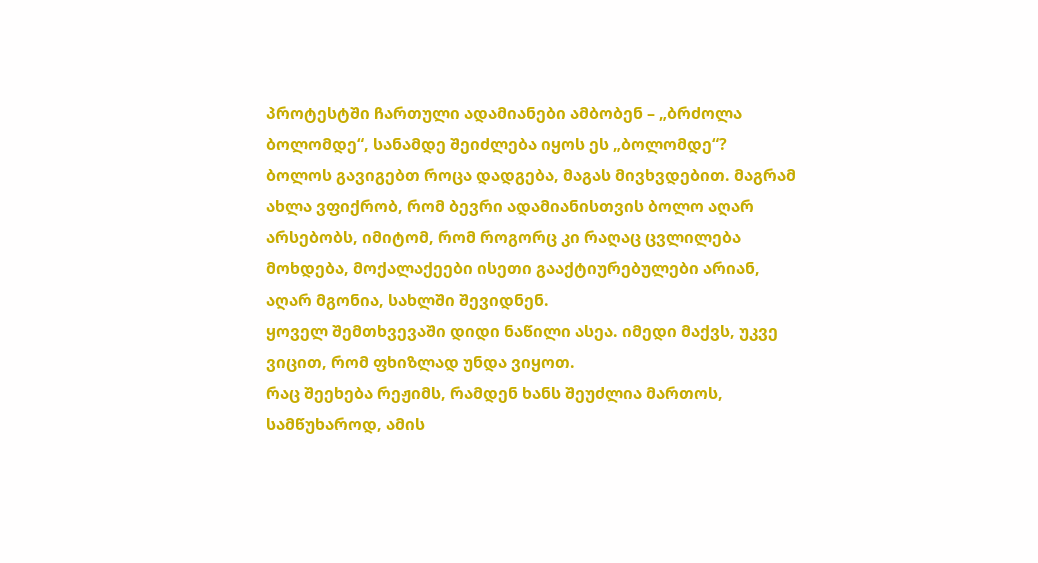პროტესტში ჩართული ადამიანები ამბობენ – „ბრძოლა ბოლომდე“, სანამდე შეიძლება იყოს ეს „ბოლომდე“?
ბოლოს გავიგებთ როცა დადგება, მაგას მივხვდებით. მაგრამ ახლა ვფიქრობ, რომ ბევრი ადამიანისთვის ბოლო აღარ არსებობს, იმიტომ, რომ როგორც კი რაღაც ცვლილება მოხდება, მოქალაქეები ისეთი გააქტიურებულები არიან, აღარ მგონია, სახლში შევიდნენ.
ყოველ შემთხვევაში დიდი ნაწილი ასეა. იმედი მაქვს, უკვე ვიცით, რომ ფხიზლად უნდა ვიყოთ.
რაც შეეხება რეჟიმს, რამდენ ხანს შეუძლია მართოს, სამწუხაროდ, ამის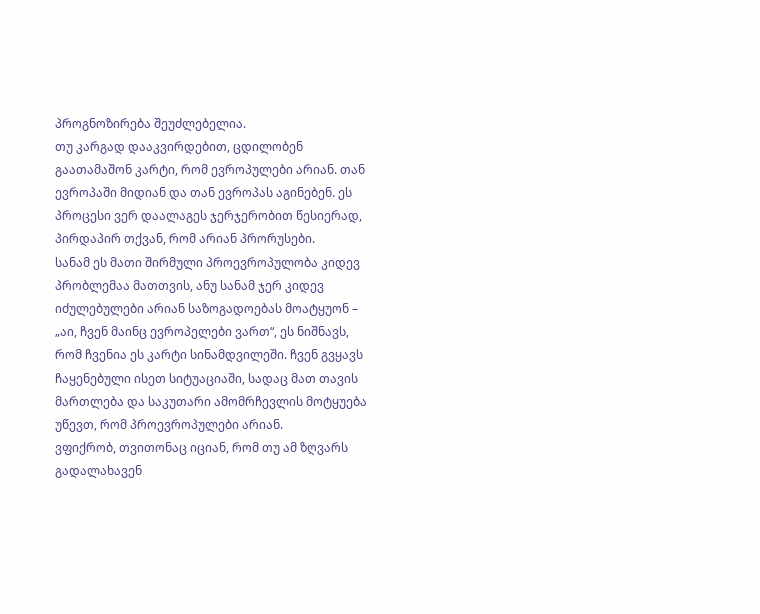პროგნოზირება შეუძლებელია.
თუ კარგად დააკვირდებით, ცდილობენ გაათამაშონ კარტი, რომ ევროპულები არიან. თან ევროპაში მიდიან და თან ევროპას აგინებენ. ეს პროცესი ვერ დაალაგეს ჯერჯერობით წესიერად, პირდაპირ თქვან, რომ არიან პრორუსები.
სანამ ეს მათი შირმული პროევროპულობა კიდევ პრობლემაა მათთვის, ანუ სანამ ჯერ კიდევ იძულებულები არიან საზოგადოებას მოატყუონ – „აი, ჩვენ მაინც ევროპელები ვართ“, ეს ნიშნავს, რომ ჩვენია ეს კარტი სინამდვილეში. ჩვენ გვყავს ჩაყენებული ისეთ სიტუაციაში, სადაც მათ თავის მართლება და საკუთარი ამომრჩევლის მოტყუება უწევთ, რომ პროევროპულები არიან.
ვფიქრობ, თვითონაც იციან, რომ თუ ამ ზღვარს გადალახავენ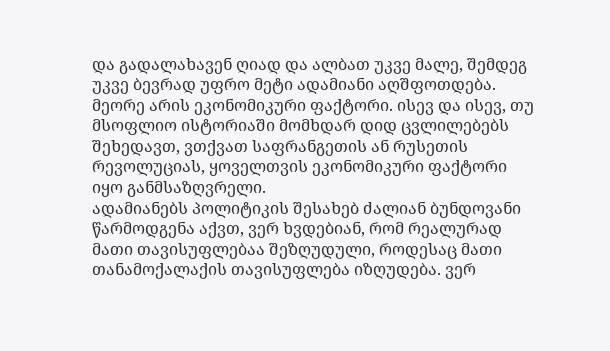და გადალახავენ ღიად და ალბათ უკვე მალე, შემდეგ უკვე ბევრად უფრო მეტი ადამიანი აღშფოთდება.
მეორე არის ეკონომიკური ფაქტორი. ისევ და ისევ, თუ მსოფლიო ისტორიაში მომხდარ დიდ ცვლილებებს შეხედავთ, ვთქვათ საფრანგეთის ან რუსეთის რევოლუციას, ყოველთვის ეკონომიკური ფაქტორი იყო განმსაზღვრელი.
ადამიანებს პოლიტიკის შესახებ ძალიან ბუნდოვანი წარმოდგენა აქვთ, ვერ ხვდებიან, რომ რეალურად მათი თავისუფლებაა შეზღუდული, როდესაც მათი თანამოქალაქის თავისუფლება იზღუდება. ვერ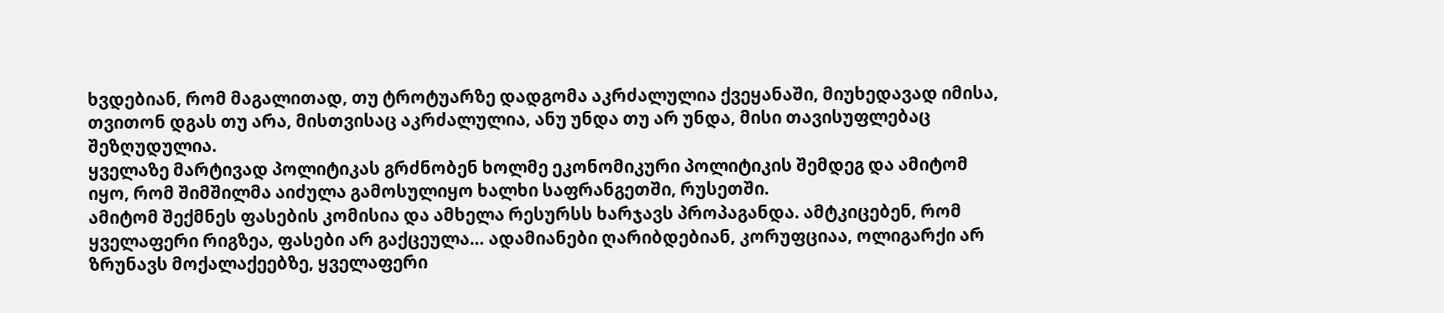ხვდებიან, რომ მაგალითად, თუ ტროტუარზე დადგომა აკრძალულია ქვეყანაში, მიუხედავად იმისა, თვითონ დგას თუ არა, მისთვისაც აკრძალულია, ანუ უნდა თუ არ უნდა, მისი თავისუფლებაც შეზღუდულია.
ყველაზე მარტივად პოლიტიკას გრძნობენ ხოლმე ეკონომიკური პოლიტიკის შემდეგ და ამიტომ იყო, რომ შიმშილმა აიძულა გამოსულიყო ხალხი საფრანგეთში, რუსეთში.
ამიტომ შექმნეს ფასების კომისია და ამხელა რესურსს ხარჯავს პროპაგანდა. ამტკიცებენ, რომ ყველაფერი რიგზეა, ფასები არ გაქცეულა… ადამიანები ღარიბდებიან, კორუფციაა, ოლიგარქი არ ზრუნავს მოქალაქეებზე, ყველაფერი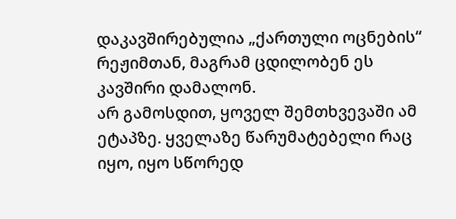დაკავშირებულია „ქართული ოცნების“ რეჟიმთან, მაგრამ ცდილობენ ეს კავშირი დამალონ.
არ გამოსდით, ყოველ შემთხვევაში ამ ეტაპზე. ყველაზე წარუმატებელი რაც იყო, იყო სწორედ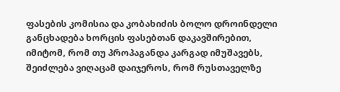ფასების კომისია და კობახიძის ბოლო დროინდელი განცხადება ხორცის ფასებთან დაკავშირებით, იმიტომ, რომ თუ პროპაგანდა კარგად იმუშავებს, შეიძლება ვიღაცამ დაიჯეროს, რომ რუსთაველზე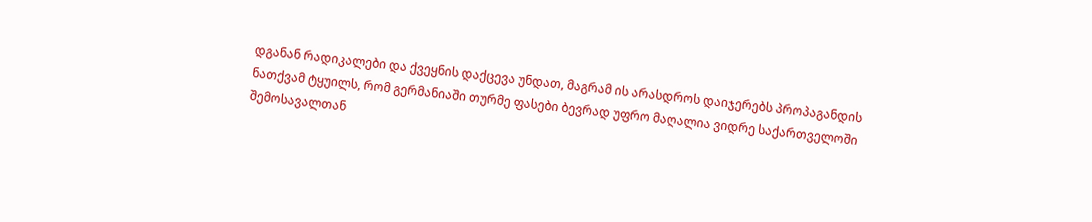დგანან რადიკალები და ქვეყნის დაქცევა უნდათ, მაგრამ ის არასდროს დაიჯერებს პროპაგანდის ნათქვამ ტყუილს, რომ გერმანიაში თურმე ფასები ბევრად უფრო მაღალია ვიდრე საქართველოში შემოსავალთან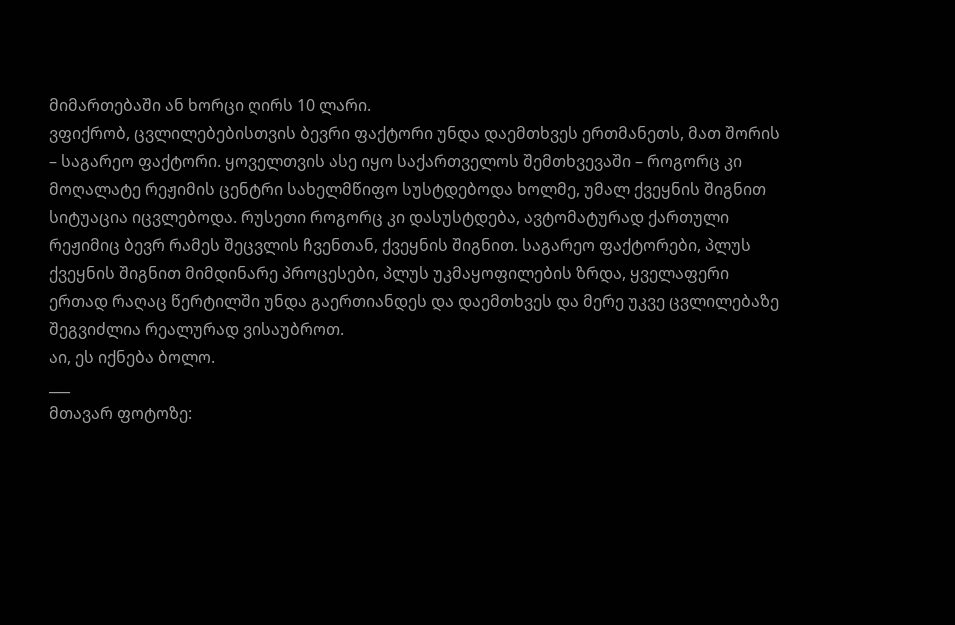მიმართებაში ან ხორცი ღირს 10 ლარი.
ვფიქრობ, ცვლილებებისთვის ბევრი ფაქტორი უნდა დაემთხვეს ერთმანეთს, მათ შორის – საგარეო ფაქტორი. ყოველთვის ასე იყო საქართველოს შემთხვევაში – როგორც კი მოღალატე რეჟიმის ცენტრი სახელმწიფო სუსტდებოდა ხოლმე, უმალ ქვეყნის შიგნით სიტუაცია იცვლებოდა. რუსეთი როგორც კი დასუსტდება, ავტომატურად ქართული რეჟიმიც ბევრ რამეს შეცვლის ჩვენთან, ქვეყნის შიგნით. საგარეო ფაქტორები, პლუს ქვეყნის შიგნით მიმდინარე პროცესები, პლუს უკმაყოფილების ზრდა, ყველაფერი ერთად რაღაც წერტილში უნდა გაერთიანდეს და დაემთხვეს და მერე უკვე ცვლილებაზე შეგვიძლია რეალურად ვისაუბროთ.
აი, ეს იქნება ბოლო.
___
მთავარ ფოტოზე: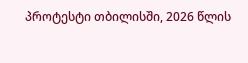პროტესტი თბილისში, 2026 წლის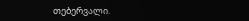თებერვალი.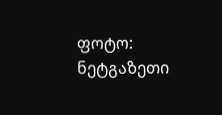ფოტო: ნეტგაზეთი